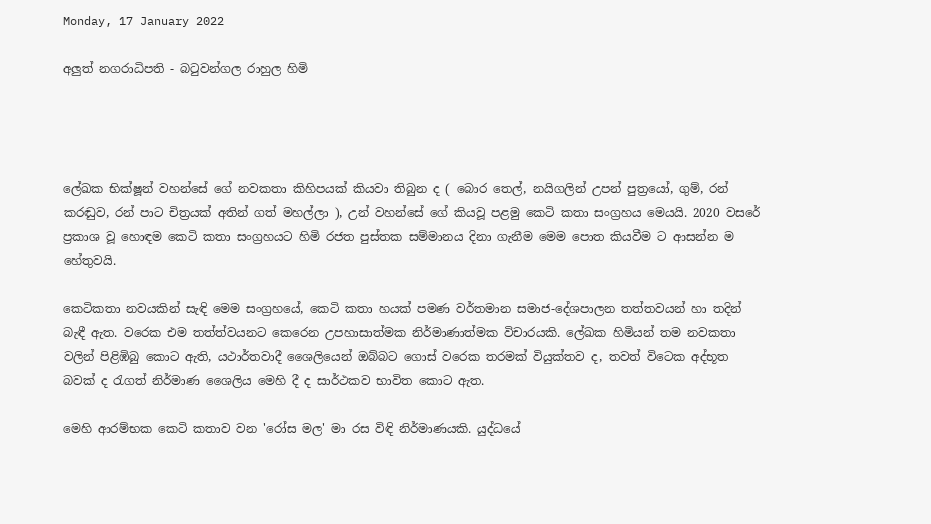Monday, 17 January 2022

අලුත් නගරාධිපති - බටුවන්ගල රාහුල හිමි




ලේඛක භික්ෂූන් වහන්සේ ගේ නවකතා කිහිපයක් කියවා තිබුන ද ( බොර තෙල්, නයිගලින් උපන් පුත්‍රයෝ, ගුම්, රන් කරඬුව, රන් පාට චිත්‍රයක් අතින් ගත් මහල්ලා ), උන් වහන්සේ ගේ කියවූ පළමු කෙටි කතා සංග්‍රහය මෙයයි. 2020 වසරේ ප්‍රකාශ වූ හොඳම කෙටි කතා සංග්‍රහයට හිමි රජත පුස්තක සම්මානය දිනා ගැනීම මෙම පොත කියවීම ට ආසන්න ම හේතුවයි.

කෙටිකතා නවයකින් සැඳි මෙම සංග්‍රහයේ, කෙටි කතා හයක් පමණ වර්තමාන සමාජ-දේශපාලන තත්තවයන් හා තදින් බැඳී ඇත. වරෙක එම තත්ත්වයනට කෙරෙන උපහාසාත්මක නිර්මාණාත්මක විචාරයකි. ලේඛක හිමියන් තම නවකතා වලින් පිළිඹිබු කොට ඇති, යථාර්තවාදී ශෛලියෙන් ඔබ්බට ගොස් වරෙක තරමක් වියුක්තව ද, තවත් විටෙක අද්භූත බවක් ද රැගත් නිර්මාණ ශෛලිය මෙහි දී ද සාර්ථකව භාවිත කොට ඇත.

මෙහි ආරම්භක කෙටි කතාව වන 'රෝස මල' මා රස විඳි නිර්මාණයකි. යුද්ධයේ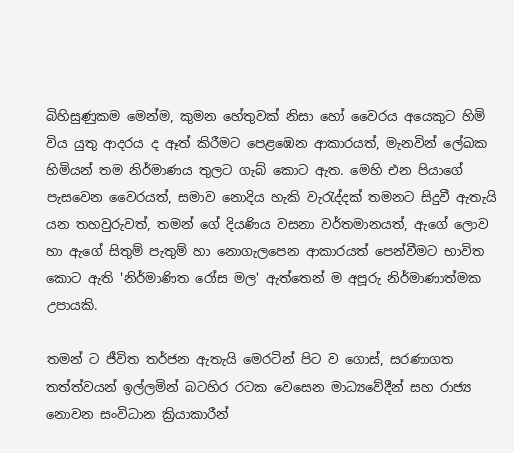බිහිසුණුකම මෙන්ම, කුමන හේතුවක් නිසා හෝ වෛරය අයෙකුට හිමි විය යුතු ආදරය ද ඈත් කිරීමට පෙළඹෙන ආකාරයත්, මැනවින් ලේඛක හිමියන් තම නිර්මාණය තුලට ගැබ් කොට ඇත. මෙහි එන පියාගේ පැසවෙන වෛරයත්, සමාව නොදිය හැකි වැරැද්දක් තමනට සිදුවී ඇතැයි යන තහවුරුවත්, තමන් ගේ දියණිය වසනා වර්තමානයත්, ඇගේ ලොව හා ඇගේ සිතුම් පැතුම් හා නොගැලපෙන ආකාරයත් පෙන්වීමට භාවිත කොට ඇති 'නිර්මාණිත රෝස මල' ඇත්තෙන් ම අපූරු නිර්මාණාත්මක උපායකි.

තමන් ට ජීවිත තර්ජන ඇතැයි මෙරටින් පිට ව ගොස්, සරණාගත තත්ත්වයන් ඉල්ලමින් බටහිර රටක වෙසෙන මාධ්‍යවේදීන් සහ රාජ්‍ය නොවන සංවිධාන ක්‍රියාකාරීන්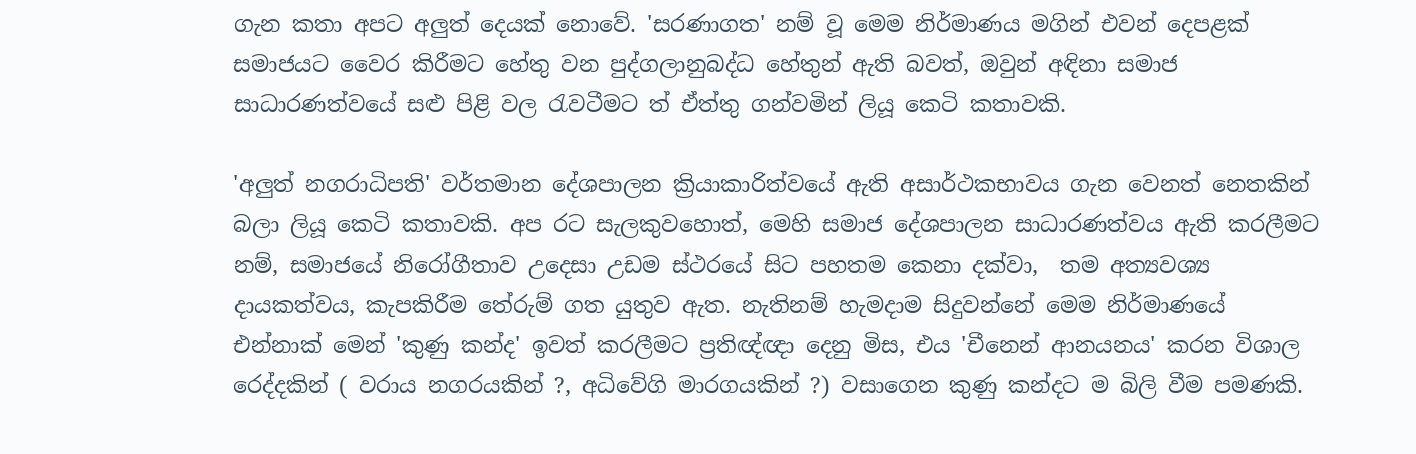ගැන කතා අපට අලුත් දෙයක් නොවේ. 'සරණාගත' නම් වූ මෙම නිර්මාණය මගින් එවන් දෙපළක් සමාජයට වෛර කිරීමට හේතු වන පුද්ගලානුබද්ධ හේතුන් ඇති බවත්, ඔවුන් අඳිනා සමාජ සාධාරණත්වයේ සළු පිළි වල රැවටීමට ත් ඒත්තු ගන්වමින් ලියූ කෙටි කතාවකි.

'අලුත් නගරාධිපති' වර්තමාන දේශපාලන ක්‍රියාකාරිත්වයේ ඇති අසාර්ථකභාවය ගැන වෙනත් නෙතකින් බලා ලියූ කෙටි කතාවකි. අප රට සැලකුවහොත්, මෙහි සමාජ දේශපාලන සාධාරණත්වය ඇති කරලීමට නම්, සමාජයේ නිරෝගීතාව උදෙසා උඩම ස්ථරයේ සිට පහතම කෙනා දක්වා,  තම අත්‍යවශ්‍ය දායකත්වය, කැපකිරීම තේරුම් ගත යුතුව ඇත. නැතිනම් හැමදාම සිදුවන්නේ මෙම නිර්මාණයේ  එන්නාක් මෙන් 'කුණු කන්ද' ඉවත් කරලීමට ප්‍රතිඥ්ඥා දෙනු මිස, එය 'චීනෙන් ආනයනය' කරන විශාල රෙද්දකින් ( වරාය නගරයකින් ?, අධිවේගි මාරගයකින් ?) වසාගෙන කුණු කන්දට ම බිලි වීම පමණකි.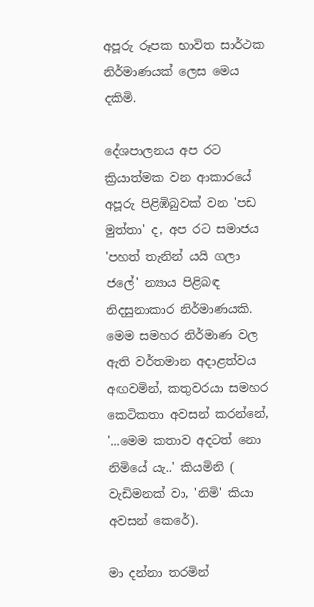අපූරු රූපක භාවිත සාර්ථක නිර්මාණයක් ලෙස මෙය දකිමි.

දේශපාලනය අප රට ක්‍රියාත්මක වන ආකාරයේ අපූරු පිළිඹිබුවක් වන 'පඩ මුත්තා' ද, අප රට සමාජය 'පහත් තැනින් යයි ගලා ජලේ' න්‍යාය පිළිබඳ නිදසුනාකාර නිර්මාණයකි.  මෙම සමහර නිර්මාණ වල ඇති වර්තමාන අදාළත්වය අඟවමින්, කතුවරයා සමහර කෙටිකතා අවසන් කරන්නේ, '...මෙම කතාව අදටත් නො නිමියේ යැ..' කියමිනි ( වැඩිමනක් වා, 'නිමි' කියා අවසන් කෙරේ).

මා දන්නා තරමින්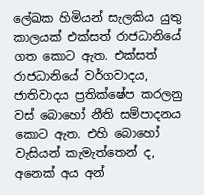ලේඛක හිමියන් සැලකිය යුතු කාලයක් එක්සත් රාජධානියේ ගත කොට ඇත. එක්සත් රාජධානියේ වර්ගවාදය, ජාතිවාදය ප්‍රතික්ෂේප කරලනු වස් බොහෝ නීති සම්පාදනය කොට ඇත. එහි බොහෝ වැසියන් කැමැත්තෙන් ද, අනෙක් අය අන්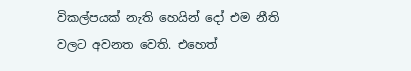විකල්පයක් නැති හෙයින් දෝ එම නීති වලට අවනත වෙති. එහෙත්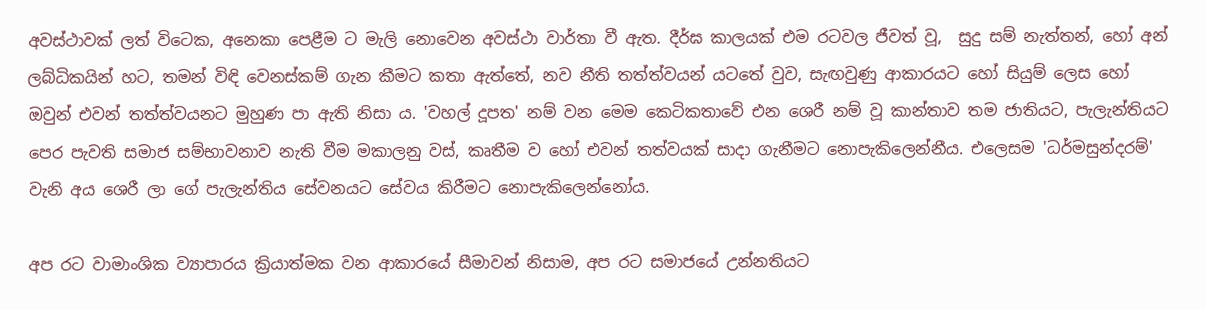අවස්ථාවක් ලත් විටෙක, අනෙකා පෙළීම ට මැලි නොවෙන අවස්ථා වාර්තා වී ඇත. දීර්ඝ කාලයක් එම රටවල ජීවත් වූ,  සුදු සම් නැත්තන්, හෝ අන් ලබ්ධිකයින් හට, තමන් විඳි වෙනස්කම් ගැන කීමට කතා ඇත්තේ, නව නීති තත්ත්වයන් යටතේ වුව, සැඟවුණු ආකාරයට හෝ සියුම් ලෙස හෝ ඔවුන් එවන් තත්ත්වයනට මුහුණ පා ඇති නිසා ය. 'වහල් දූපත' නම් වන මෙම කෙටිකතාවේ එන ශෙරී නම් වූ කාන්තාව තම ජාතියට, පැලැන්තියට පෙර පැවති සමාජ සම්භාවනාව නැති වීම මකාලනු වස්, කෘතීම ව හෝ එවන් තත්වයක් සාදා ගැනීමට නොපැකිලෙන්නීය. එලෙසම 'ධර්මසුන්දරම්' වැනි අය ශෙරී ලා ගේ පැලැන්තිය සේවනයට සේවය කිරීමට නොපැකිලෙන්නෝය.

අප රට වාමාංශික ව්‍යාපාරය ක්‍රියාත්මක වන ආකාරයේ සීමාවන් නිසාම, අප රට සමාජයේ උන්නතියට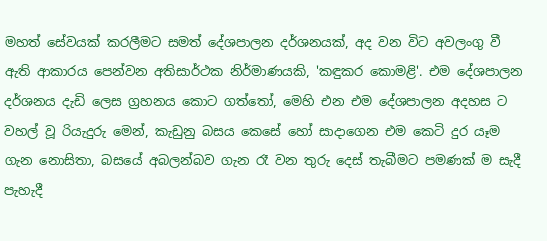මහත් සේවයක් කරලීමට සමත් දේශපාලන දර්ශනයක්, අද වන විට අවලංගු වී ඇති ආකාරය පෙන්වන අතිසාර්ථක නිර්මාණයකි, 'කඳුකර කොමළි'. එම දේශපාලන දර්ශනය දැඩි ලෙස ග්‍රහනය කොට ගත්තෝ, මෙහි එන එම දේශපාලන අදහස ට වහල් වූ රියැදුරු මෙන්, කැඩුනු බසය කෙසේ හෝ සාදාගෙන එම කෙටි දුර යෑම ගැන නොසිතා, බසයේ අබලන්බව ගැන රෑ වන තුරු දෙස් තැබීමට පමණක් ම සැදී පැහැදී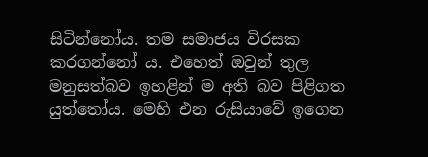සිටින්නෝය. තම සමාජය විරසක කරගන්නෝ ය. එහෙත් ඔවුන් තුල මනුසත්බව ඉහළින් ම අති බව පිළිගත යුත්තෝය. මෙහි එන රුසියාවේ ඉගෙන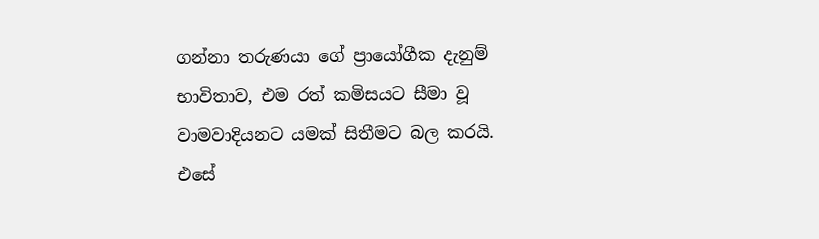ගන්නා තරුණයා ගේ ප්‍රායෝගීක දැනුම් භාවිතාව, එම රත් කමිසයට සීමා වූ වාමවාදියනට යමක් සිතීමට බල කරයි. එසේ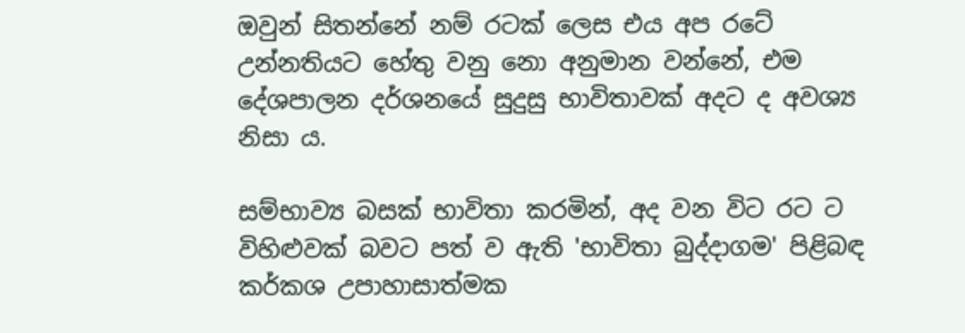ඔවුන් සිතන්නේ නම් රටක් ලෙස එය අප රටේ උන්නතියට හේතු වනු නො අනුමාන වන්නේ, එම දේශපාලන දර්ශනයේ සුදුසු භාවිතාවක් අදට ද අවශ්‍ය නිසා ය.

සම්භාව්‍ය බසක් භාවිතා කරමින්, අද වන විට රට ට විහිළුවක් බවට පත් ව ඇති 'භාවිතා බුද්දාගම' පිළිබඳ කර්කශ උපාහාසාත්මක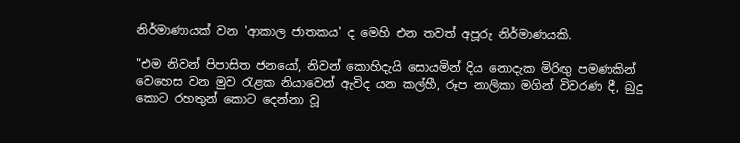නිර්මාණායක් වන 'ආකාල ජාතකය' ද මෙහි එන තවත් අපූරු නිර්මාණයකි.

"එම නිවන් පිපාසිත ජනයෝ, නිවන් කොහිදැයි සොයමින් දිය නොදැක මිරිඟු පමණකින් වෙහෙස වන මුව රැළක නියාවෙන් ඇවිද යන කල්හී, රූප නාලිකා මගින් විවරණ දී, බුදු කොට රහතුන් කොට දෙන්නා වූ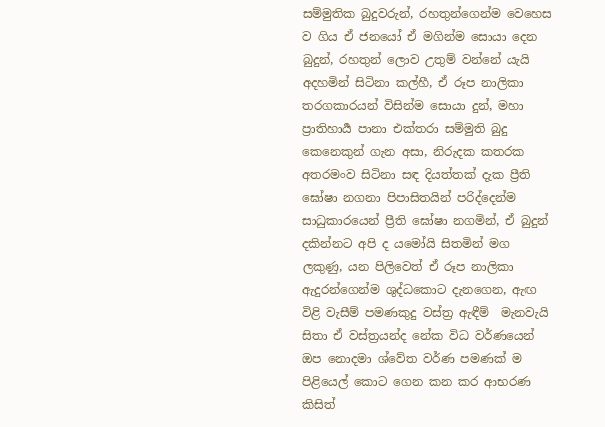සම්මුතික බුදුවරුන්, රහතුන්ගෙන්ම වෙහෙස ව ගිය ඒ ජනයෝ ඒ මගින්ම සොයා දෙන බුදුන්, රහතුන් ලොව උතුම් වන්නේ යැයි අදහමින් සිටිනා කල්හී, ඒ රූප නාලිකා තරගකාරයන් විසින්ම සොයා දුන්, මහා ප්‍රාතිහාර්‍ය පානා එක්තරා සම්මුති බුදු කෙනෙකුන් ගැන අසා, නිරුදක කතරක අතරමංව සිටිනා සඳ දියත්තක් දැක ප්‍රීති ඝෝෂා නගනා පිපාසිතයින් පරිද්දෙන්ම සාධුකාරයෙන් ප්‍රීති ඝෝෂා නගමින්, ඒ බුදුන් දකින්නට අපි ද යමෝයි සිතමින් මග ලකුණු, යන පිලිවෙත් ඒ රූප නාලිකා ඇදුරන්ගෙන්ම ශුද්ධකොට දැනගෙන, ඇඟ විළි වැසීම් පමණකුදු වස්ත්‍ර ඇඳීම්  මැනවැයි සිතා ඒ වස්ත්‍රයන්ද නේක විධ වර්ණයෙන් ඔප නොදමා ශ්වේත වර්ණ පමණක් ම පිළියෙල් කොට ගෙන කන කර ආභරණ කිසිත්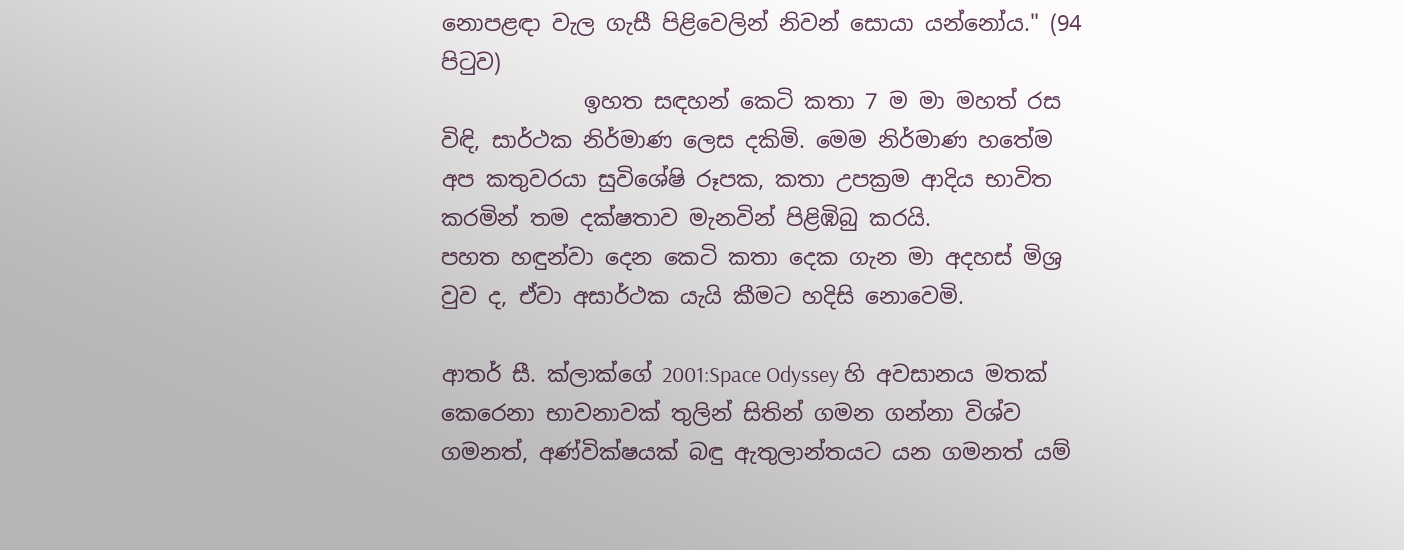නොපළඳා වැල ගැසී පිළිවෙලින් නිවන් සොයා යන්නෝය." (94 පිටුව)
             ඉහත සඳහන් කෙටි කතා 7 ම මා මහත් රස විඳි, සාර්ථක නිර්මාණ ලෙස දකිමි. මෙම නිර්මාණ හතේම අප කතුවරයා සුවිශේෂි රූපක, කතා උපක්‍රම ආදිය භාවිත කරමින් තම දක්ෂතාව මැනවින් පිළිඹිබු කරයි.
පහත හඳුන්වා දෙන කෙටි කතා දෙක ගැන මා අදහස් මිශ්‍ර වුව ද, ඒවා අසාර්ථක යැයි කීමට හදිසි නොවෙමි.

ආතර් සී. ක්ලාක්ගේ 2001:Space Odyssey හි අවසානය මතක් කෙරෙනා භාවනාවක් තුලින් සිතින් ගමන ගන්නා විශ්ව ගමනත්, අණ්වික්ෂයක් බඳු ඇතුලාන්තයට යන ගමනත් යම්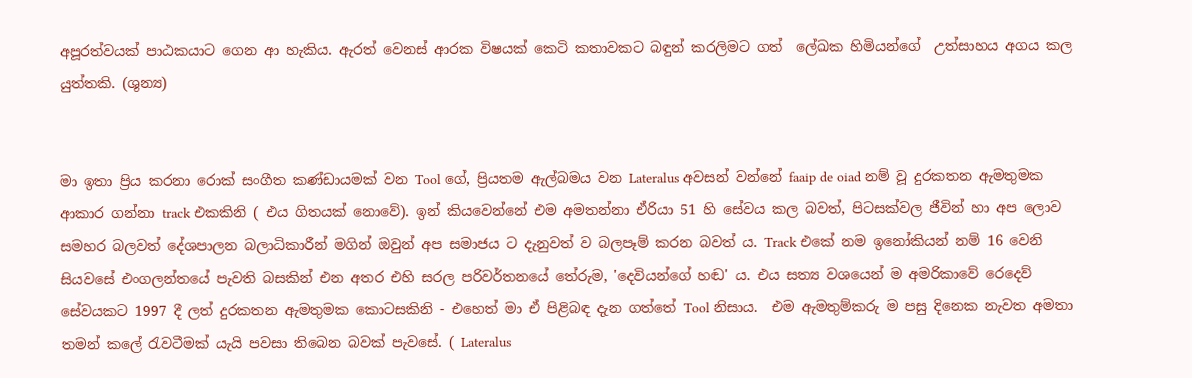අපූරත්වයක් පාඨකයාට ගෙන ආ හැකිය. ඇරත් වෙනස් ආරක විෂයක් කෙටි කතාවකට බඳුන් කරලිමට ගත්  ලේඛක හිමියන්ගේ  උත්සාහය අගය කල යුත්තකි. (ශුන්‍ය)


මා ඉතා ප්‍රිය කරනා රොක් සංගීත කණ්ඩායමක් වන Tool ගේ, ප්‍රියතම ඇල්බමය වන Lateralus අවසන් වන්නේ faaip de oiad නම් වූ දුරකතන ඇමතුමක ආකාර ගන්නා track එකකිනි ( එය ගිතයක් නොවේ). ඉන් කියවෙන්නේ එම අමතන්නා ඒරියා 51 හි සේවය කල බවත්, පිටසක්වල ජීවින් හා අප ලොව සමහර බලවත් දේශපාලන බලාධිකාරීන් මගින් ඔවුන් අප සමාජය ට දැනුවත් ව බලපෑම් කරන බවත් ය. Track එකේ නම ඉනෝකියන් නම් 16 වෙනි සියවසේ එංගලන්තයේ පැවති බසකින් එන අතර එහි සරල පරිවර්තනයේ තේරුම, 'දෙවියන්ගේ හඬ' ය. එය සත්‍ය වශයෙන් ම අමරිකාවේ රෙදෙව් සේවයකට 1997 දී ලත් දුරකතන ඇමතුමක කොටසකිනි - එහෙත් මා ඒ පිළිබඳ දැන ගත්තේ Tool නිසාය.  එම ඇමතුම්කරු ම පසු දිනෙක නැවත අමතා තමන් කලේ රැවටීමක් යැයි පවසා තිබෙන බවක් පැවසේ. ( Lateralus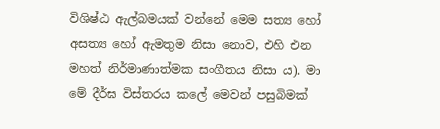විශිෂ්ඨ ඇල්බමයක් වන්නේ මෙම සත්‍ය හෝ අසත්‍ය හෝ ඇමතුම නිසා නොව, එහි එන මහත් නිර්මාණාත්මක සංගීතය නිසා ය). මා මේ දීර්ඝ විස්තරය කලේ මෙවන් පසුබිමක්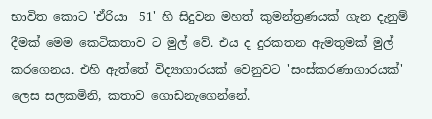භාවිත කොට 'ඒරියා  51' හි සිදුවන මහත් කුමන්ත්‍රණයක් ගැන දැනුම් දීමක් මෙම කෙටිකතාව ට මුල් වේ. එය ද දුරකතන ඇමතුමක් මුල් කරගෙනය. එහි ඇත්තේ විද්‍යාගාරයක් වෙනුවට 'සංස්කරණාගාරයක්' ලෙස සලකමිනි, කතාව ගොඩනැගෙන්නේ.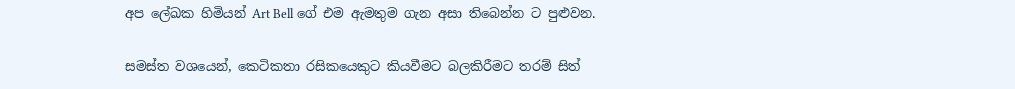අප ලේඛක හිමියන් Art Bell ගේ එම ඇමතුම ගැන අසා තිබෙන්න ට පුළුවන.

සමස්ත වශයෙන්, කෙටිකතා රසිකයෙකුට කියවීමට බලකිරීමට තරම් සිත්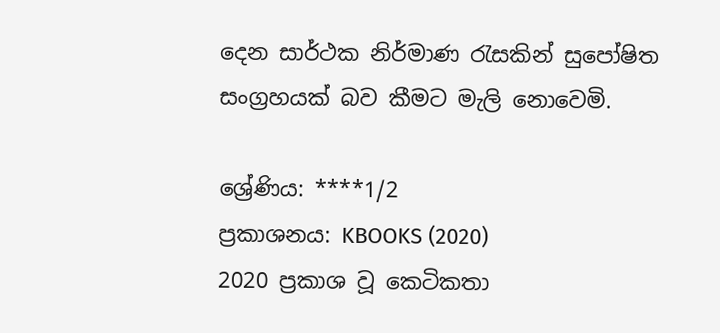දෙන සාර්ථක නිර්මාණ රැසකින් සුපෝෂිත සංග්‍රහයක් බව කීමට මැලි නොවෙමි.

ශ්‍රේණිය: ****1/2
ප්‍රකාශනය: KBOOKS (2020)
2020 ප්‍රකාශ වූ කෙටිකතා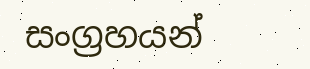සංග්‍රහයන්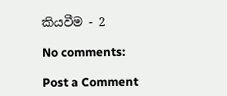කියවීම - 2

No comments:

Post a Comment